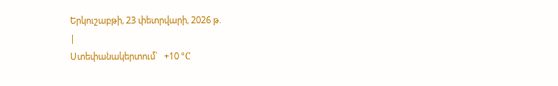Երկուշաբթի, 23 փետրվարի, 2026 թ.
|
Ստեփանակերտում`   +10 °C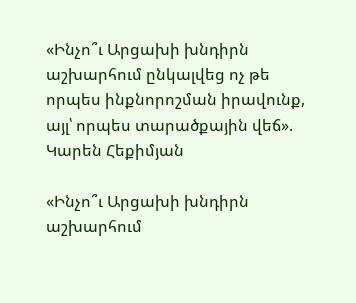«Ինչո՞ւ Արցախի խնդիրն աշխարհում ընկալվեց ոչ թե որպես ինքնորոշման իրավունք, այլ՝ որպես տարածքային վեճ». Կարեն Հեքիմյան

«Ինչո՞ւ Արցախի խնդիրն աշխարհում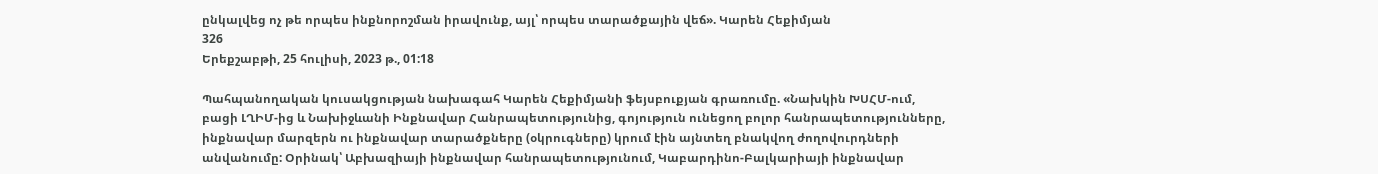ընկալվեց ոչ թե որպես ինքնորոշման իրավունք, այլ՝ որպես տարածքային վեճ». Կարեն Հեքիմյան
326
Երեքշաբթի, 25 հուլիսի, 2023 թ., 01:18

Պահպանողական կուսակցության նախագահ Կարեն Հեքիմյանի ֆեյսբուքյան գրառումը. «Նախկին ԽՍՀՄ-ում, բացի ԼՂԻՄ-ից և Նախիջևանի Ինքնավար Հանրապետությունից, գոյություն ունեցող բոլոր հանրապետությունները, ինքնավար մարզերն ու ինքնավար տարածքները (օկրուգները) կրում էին այնտեղ բնակվող ժողովուրդների անվանումը: Օրինակ՝ Աբխազիայի ինքնավար հանրապետությունում, Կաբարդինո-Բալկարիայի ինքնավար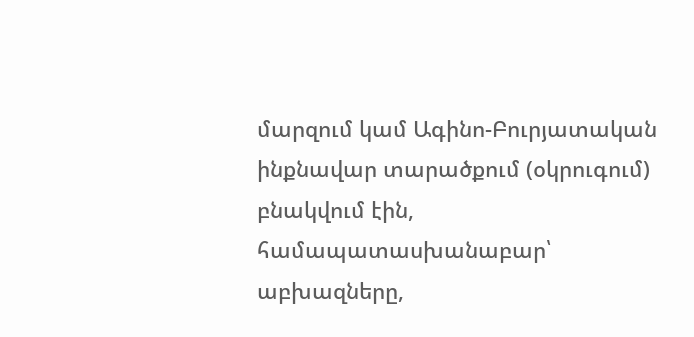մարզում կամ Ագինո-Բուրյատական ինքնավար տարածքում (օկրուգում) բնակվում էին, համապատասխանաբար՝ աբխազները,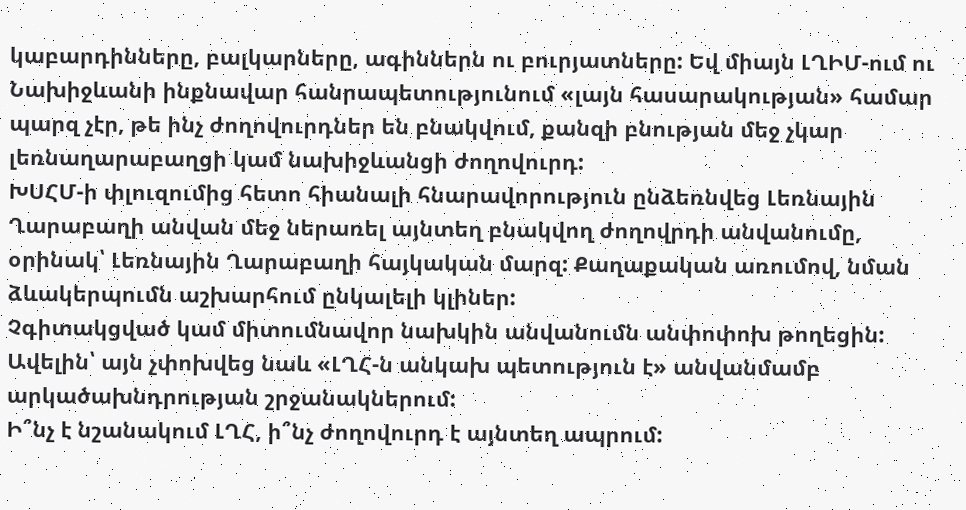կաբարդինները, բալկարները, ագիններն ու բուրյատները: Եվ միայն ԼՂԻՄ-ում ու Նախիջևանի ինքնավար հանրապետությունում «լայն հասարակության» համար պարզ չէր, թե ինչ ժողովուրդներ են բնակվում, քանզի բնության մեջ չկար լեռնաղարաբաղցի կամ նախիջևանցի ժողովուրդ:
ԽՍՀՄ-ի փլուզումից հետո հիանալի հնարավորություն ընձեռնվեց Լեռնային Ղարաբաղի անվան մեջ ներառել այնտեղ բնակվող ժողովրդի անվանումը, օրինակ՝ Լեռնային Ղարաբաղի հայկական մարզ: Քաղաքական առումով, նման ձևակերպումն աշխարհում ընկալելի կլիներ:
Չգիտակցված կամ միտումնավոր նախկին անվանումն անփոփոխ թողեցին: Ավելին՝ այն չփոխվեց նաև «ԼՂՀ-ն անկախ պետություն է» անվանմամբ արկածախնդրության շրջանակներում:
Ի՞նչ է նշանակում ԼՂՀ, ի՞նչ ժողովուրդ է այնտեղ ապրում: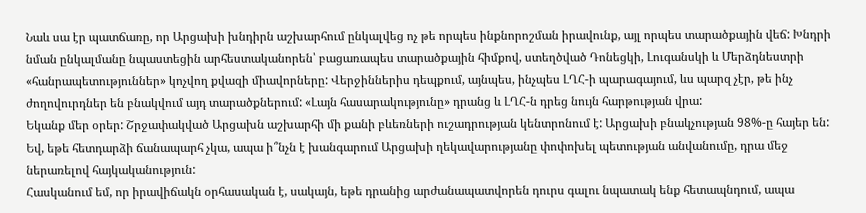Նաև սա էր պատճառը, որ Արցախի խնդիրն աշխարհում ընկալվեց ոչ թե որպես ինքնորոշման իրավունք, այլ որպես տարածքային վեճ: Խնդրի նման ընկալմանը նպաստեցին արհեստականորեն՝ բացառապես տարածքային հիմքով, ստեղծված Դոնեցկի, Լուգանսկի և Մերձդնեստրի «հանրապետություններ» կոչվող քվազի միավորները: Վերջիններիս դեպքում, այնպես, ինչպես ԼՂՀ-ի պարագայում, ևս պարզ չէր, թե ինչ ժողովուրդներ են բնակվում այդ տարածքներում: «Լայն հասարակությունը» դրանց և ԼՂՀ-ն դրեց նույն հարթության վրա:
Եկանք մեր օրեր: Շրջափակված Արցախն աշխարհի մի քանի բևեռների ուշադրության կենտրոնում է: Արցախի բնակչության 98%-ը հայեր են: Եվ, եթե հետդարձի ճանապարհ չկա, ապա ի՞նչն է խանգարում Արցախի ղեկավարությանը փոփոխել պետության անվանումը, դրա մեջ ներառելով հայկականություն:
Հասկանում եմ, որ իրավիճակն օրհասական է, սակայն, եթե դրանից արժանապատվորեն դուրս գալու նպատակ ենք հետապնդում, ապա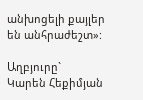անխոցելի քայլեր են անհրաժեշտ»:

Աղբյուրը`   Կարեն Հեքիմյան